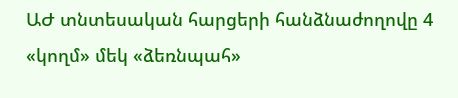ԱԺ տնտեսական հարցերի հանձնաժողովը 4 «կողմ» մեկ «ձեռնպահ»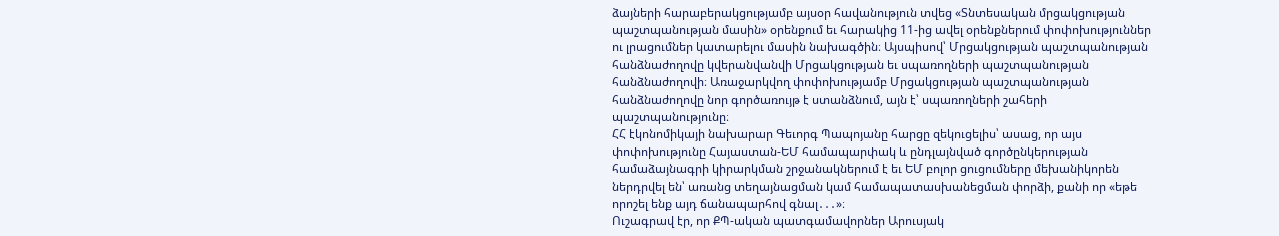ձայների հարաբերակցությամբ այսօր հավանություն տվեց «Տնտեսական մրցակցության պաշտպանության մասին» օրենքում եւ հարակից 11-ից ավել օրենքներում փոփոխություններ ու լրացումներ կատարելու մասին նախագծին։ Այսպիսով՝ Մրցակցության պաշտպանության հանձնաժողովը կվերանվանվի Մրցակցության եւ սպառողների պաշտպանության հանձնաժողովի։ Առաջարկվող փոփոխությամբ Մրցակցության պաշտպանության հանձնաժողովը նոր գործառույթ է ստանձնում, այն է՝ սպառողների շահերի պաշտպանությունը։
ՀՀ էկոնոմիկայի նախարար Գեւորգ Պապոյանը հարցը զեկուցելիս՝ ասաց, որ այս փոփոխությունը Հայաստան-ԵՄ համապարփակ և ընդլայնված գործընկերության համաձայնագրի կիրարկման շրջանակներում է եւ ԵՄ բոլոր ցուցումները մեխանիկորեն ներդրվել են՝ առանց տեղայնացման կամ համապատասխանեցման փորձի, քանի որ «եթե որոշել ենք այդ ճանապարհով գնալ․․․»։
Ուշագրավ էր, որ ՔՊ-ական պատգամավորներ Արուսյակ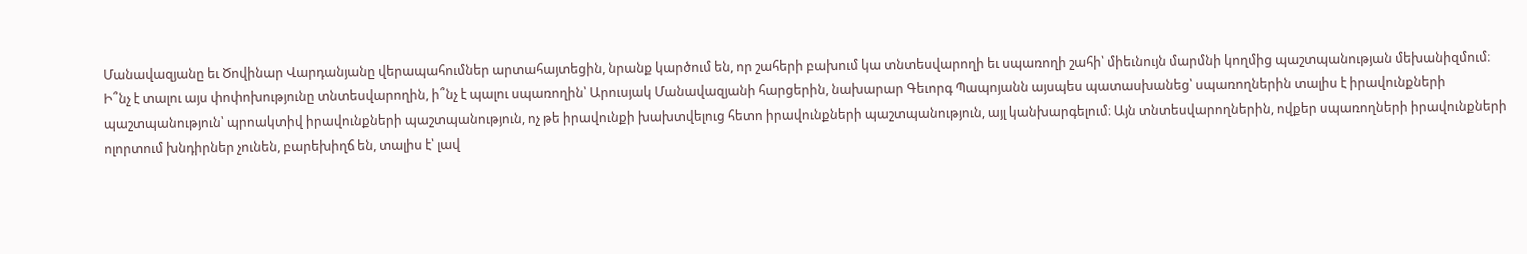Մանավազյանը եւ Ծովինար Վարդանյանը վերապահումներ արտահայտեցին, նրանք կարծում են, որ շահերի բախում կա տնտեսվարողի եւ սպառողի շահի՝ միեւնույն մարմնի կողմից պաշտպանության մեխանիզմում։
Ի՞նչ է տալու այս փոփոխությունը տնտեսվարողին, ի՞նչ է պալու սպառողին՝ Արուսյակ Մանավազյանի հարցերին, նախարար Գեւորգ Պապոյանն այսպես պատասխանեց՝ սպառողներին տալիս է իրավունքների պաշտպանություն՝ պրոակտիվ իրավունքների պաշտպանություն, ոչ թե իրավունքի խախտվելուց հետո իրավունքների պաշտպանություն, այլ կանխարգելում։ Այն տնտեսվարողներին, ովքեր սպառողների իրավունքների ոլորտում խնդիրներ չունեն, բարեխիղճ են, տալիս է՝ լավ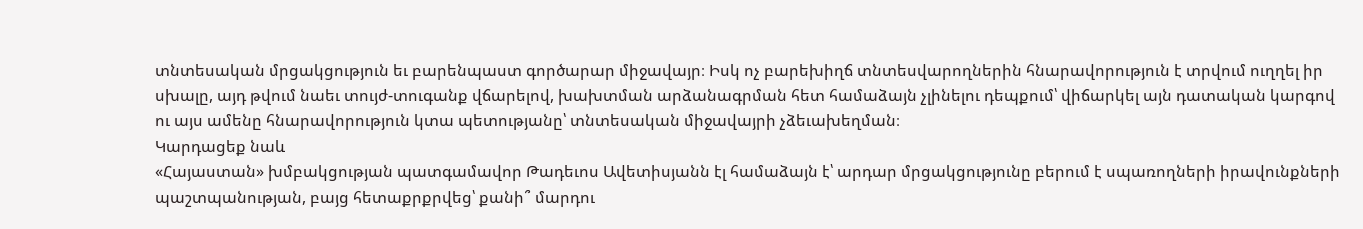տնտեսական մրցակցություն եւ բարենպաստ գործարար միջավայր։ Իսկ ոչ բարեխիղճ տնտեսվարողներին հնարավորություն է տրվում ուղղել իր սխալը, այդ թվում նաեւ տույժ-տուգանք վճարելով, խախտման արձանագրման հետ համաձայն չլինելու դեպքում՝ վիճարկել այն դատական կարգով ու այս ամենը հնարավորություն կտա պետությանը՝ տնտեսական միջավայրի չձեւախեղման։
Կարդացեք նաև
«Հայաստան» խմբակցության պատգամավոր Թադեւոս Ավետիսյանն էլ համաձայն է՝ արդար մրցակցությունը բերում է սպառողների իրավունքների պաշտպանության, բայց հետաքրքրվեց՝ քանի՞ մարդու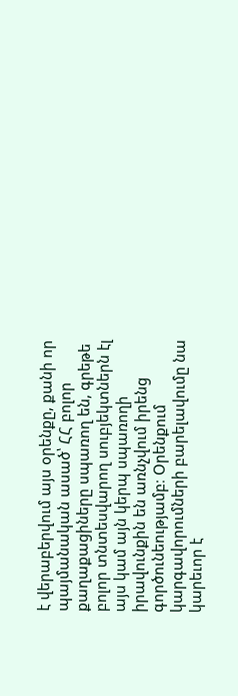է վերաբերվում այս օրենքը, քանի որ պայմանական ասած՝ ՀՀ բոլոր քաղաքացիները սպառող են, գրեթե բոլոր տնտեսվարող սուբյեկտներն էլ այս կամ այն կերպ սպառողի իրավունքին են առնչվում իրենց գործունեությամբ։ Օրենքում կարգավորումների բարելավումը նա կարեւոր է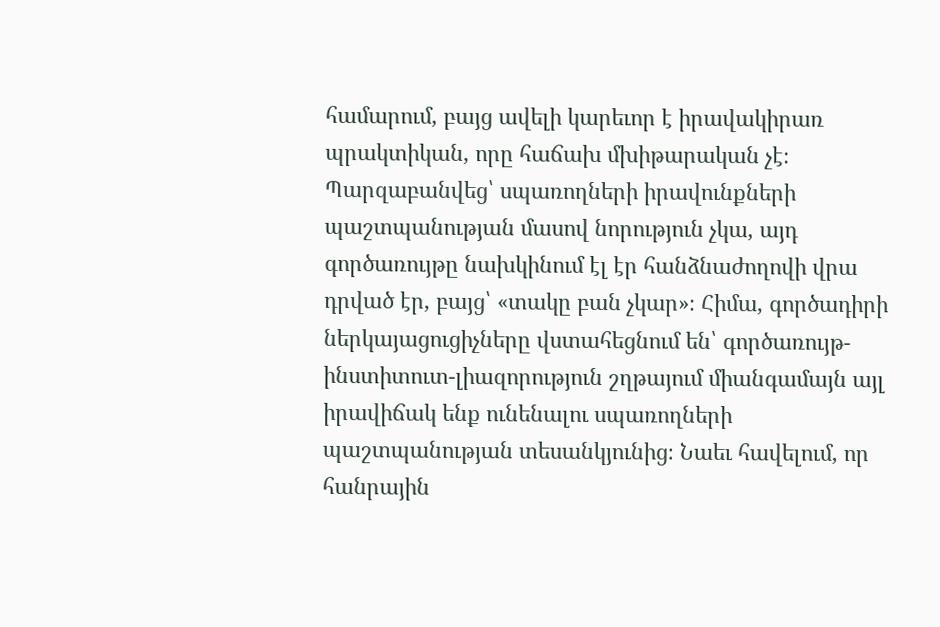համարում, բայց ավելի կարեւոր է իրավակիրառ պրակտիկան, որը հաճախ մխիթարական չէ։
Պարզաբանվեց՝ սպառողների իրավունքների պաշտպանության մասով նորություն չկա, այդ գործառույթը նախկինում էլ էր հանձնաժողովի վրա դրված էր, բայց՝ «տակը բան չկար»։ Հիմա, գործադիրի ներկայացուցիչները վստահեցնում են՝ գործառույթ-ինստիտուտ-լիազորություն շղթայում միանգամայն այլ իրավիճակ ենք ունենալու սպառողների պաշտպանության տեսանկյունից։ Նաեւ հավելում, որ հանրային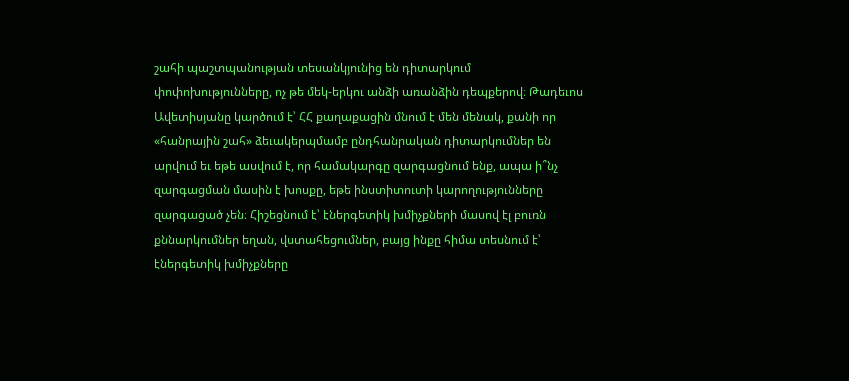շահի պաշտպանության տեսանկյունից են դիտարկում փոփոխությունները, ոչ թե մեկ-երկու անձի առանձին դեպքերով։ Թադեւոս Ավետիսյանը կարծում է՝ ՀՀ քաղաքացին մնում է մեն մենակ, քանի որ «հանրային շահ» ձեւակերպմամբ ընդհանրական դիտարկումներ են արվում եւ եթե ասվում է, որ համակարգը զարգացնում ենք, ապա ի՞նչ զարգացման մասին է խոսքը, եթե ինստիտուտի կարողությունները զարգացած չեն։ Հիշեցնում է՝ էներգետիկ խմիչքների մասով էլ բուռն քննարկումներ եղան, վստահեցումներ, բայց ինքը հիմա տեսնում է՝ էներգետիկ խմիչքները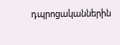դպրոցականներին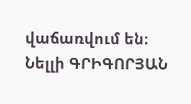վաճառվում են։
Նելլի ԳՐԻԳՈՐՅԱՆ